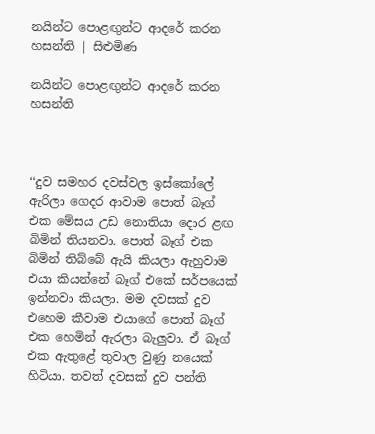නයින්ට පොළඟුන්ට ආදරේ කරන හසන්ති | සිළුමිණ

නයින්ට පොළඟුන්ට ආදරේ කරන හසන්ති



‘‘දුව සමහර දවස්වල ඉස්කෝලේ ඇරිලා ගෙදර ආවාම පොත් බෑග් එක මේසය උඩ නොතියා දොර ළඟ බිමින් තියනවා. පොත් බෑග් එක බිමින් තිබ්බේ ඇයි කියලා ඇහුවාම එයා කියන්නේ බෑග් එකේ සර්පයෙක් ඉන්නවා කියලා. මම දවසක් දුව එහෙම කීවාම එයාගේ පොත් බෑග් එක හෙමින් ඇරලා බැලුවා. ඒ බෑග් එක ඇතුළේ තුවාල වුණු නයෙක් හිටියා. තවත් දවසක් දුව පන්ති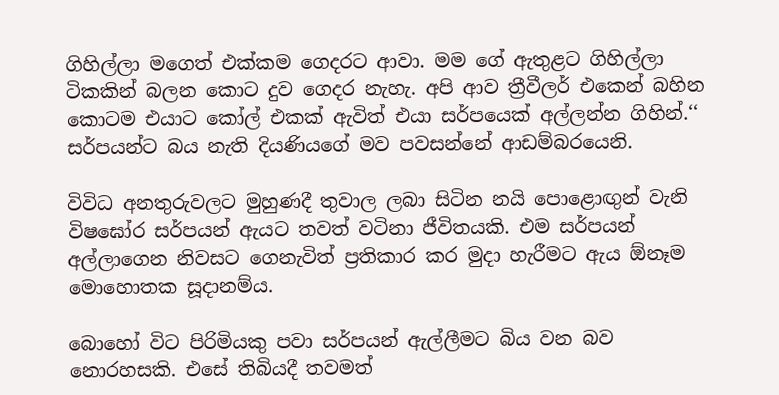ගිහිල්ලා මගෙත් එක්කම ගෙදරට ආවා. මම ගේ ඇතුළට ගිහිල්ලා ටිකකින් බලන කොට දුව ගෙදර නැහැ. අපි ආව ත්‍රීවීලර් එකෙන් බහින කොටම එයාට කෝල් එකක් ඇවිත් එයා සර්පයෙක් අල්ලන්න ගිහින්.‘‘ සර්පයන්ට බය නැති දියණියගේ මව පවසන්නේ ආඩම්බරයෙනි.

විවිධ අනතුරුවලට මුහුණදී තුවාල ලබා සිටින නයි පොළොඟුන් වැනි විෂඝෝර සර්පයන් ඇයට තවත් වටිනා ජීවිතයකි. එම සර්පයන් අල්ලාගෙන නිවසට ගෙනැවිත් ප්‍රතිකාර කර මුදා හැරීමට ඇය ඕනෑම මොහොතක සූදානම්ය.

බොහෝ විට පිරිමියකු පවා සර්පයන් ඇල්ලීමට බිය වන බව නොරහසකි. එසේ තිබියදී තවමත්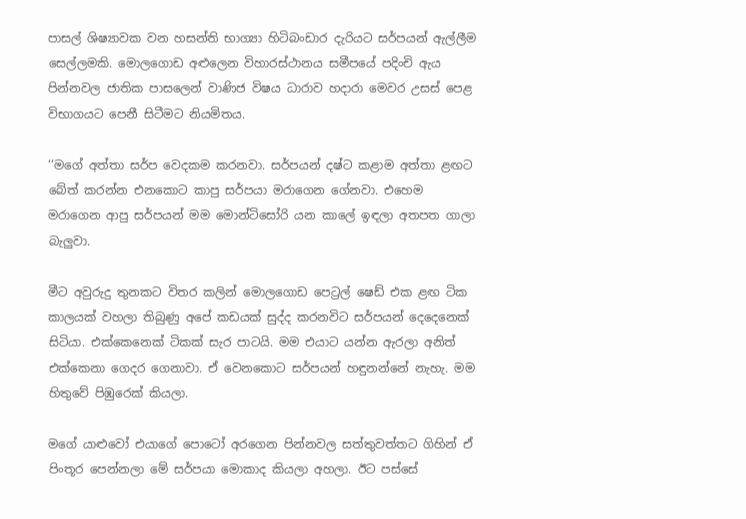පාසල් ශිෂ්‍යාවක වන හසන්ති භාග්‍යා හිටිබංඩාර දැරියට සර්පයන් ඇල්ලීම සෙල්ලමකි. මොලගොඩ අළුලෙන විහාරස්ථානය සමීපයේ පදිංචි ඇය පින්නවල ජාතික පාසලෙන් වාණිජ විෂය ධාරාව හදාරා මෙවර උසස් පෙළ විභාගයට පෙනී සිටීමට නියමිතය.

‘‘මගේ අත්තා සර්ප වෙදකම කරනවා. සර්පයන් දෂ්ට කළාම අත්තා ළඟට බේත් කරන්න එනකොට කාපු සර්පයා මරාගෙන ගේනවා. එහෙම මරාගෙන ආපු සර්පයන් මම මොන්ටිසෝරි යන කාලේ ඉඳලා අතපත ගාලා බැලුවා.

මීට අවුරුදු තුනකට විතර කලින් මොලගොඩ පෙට්‍රල් ෂෙඩ් එක ළඟ ටික කාලයක් වහලා තිබුණු අපේ කඩයක් සුද්ද කරනවිට සර්පයන් දෙදෙනෙක් සිටියා. එක්කෙනෙක් ටිකක් සැර පාටයි. මම එයාට යන්න ඇරලා අනිත් එක්කෙනා ගෙදර ගෙනාවා. ඒ වෙනකොට සර්පයන් හඳුනන්නේ නැහැ. මම හිතුවේ පිඹුරෙක් කියලා.

මගේ යාළුවෝ එයාගේ පොටෝ අරගෙන පින්නවල සත්තුවත්තට ගිහින් ඒ පිංතූර පෙන්නලා මේ සර්පයා මොකාද කියලා අහලා. ඊට පස්සේ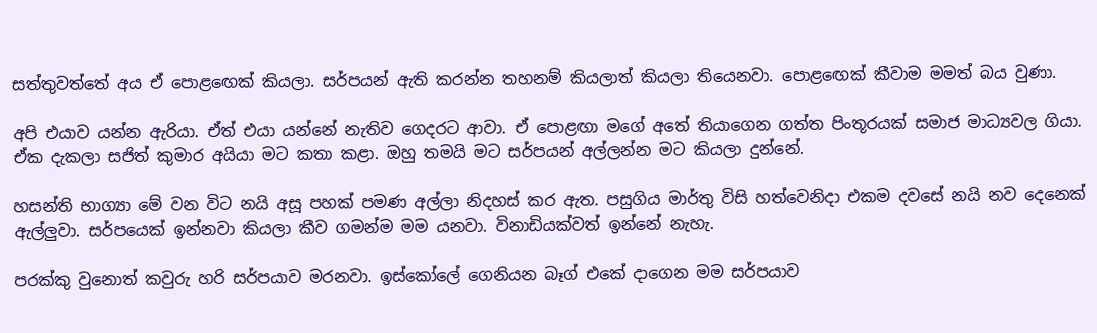සත්තුවත්තේ අය ඒ පොළඟෙක් කියලා. සර්පයන් ඇති කරන්න තහනම් කියලාත් කියලා තියෙනවා. පොළඟෙක් කීවාම මමත් බය වුණා.

අපි එයාව යන්න ඇරියා. ඒත් එයා යන්නේ නැතිව ගෙදරට ආවා. ඒ පොළඟා මගේ අතේ තියාගෙන ගත්ත පිංතූරයක් සමාජ මාධ්‍යවල ගියා. ඒක දැකලා සජිත් කුමාර අයියා මට කතා කළා. ඔහු තමයි මට සර්පයන් අල්ලන්න මට කියලා දුන්නේ.

හසන්ති භාග්‍යා මේ වන විට නයි අසූ පහක් පමණ අල්ලා නිදහස් කර ඇත. පසුගිය මාර්තු විසි හත්වෙනිදා එකම දවසේ නයි නව දෙනෙක් ඇල්ලුවා. සර්පයෙක් ඉන්නවා කියලා කීව ගමන්ම මම යනවා. විනාඩියක්වත් ඉන්නේ නැහැ.

පරක්කු වුනොත් කවුරු හරි සර්පයාව මරනවා. ඉස්කෝලේ ගෙනියන බෑග් එකේ දාගෙන මම සර්පයාව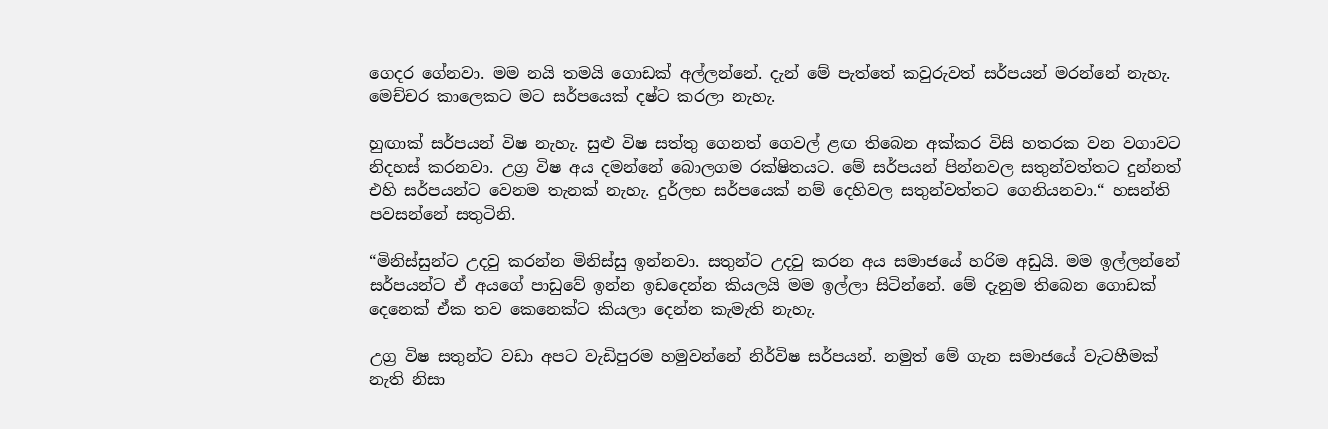ගෙදර ගේනවා. මම නයි තමයි ගොඩක් අල්ලන්නේ. දැන් මේ පැත්තේ කවුරුවත් සර්පයන් මරන්නේ නැහැ. මෙච්චර කාලෙකට මට සර්පයෙක් දෂ්ට කරලා නැහැ.

හුඟාක් සර්පයන් විෂ නැහැ. සුළු විෂ සත්තු ගෙනත් ගෙවල් ළඟ තිබෙන අක්කර විසි හතරක වන වගාවට නිදහස් කරනවා. උග්‍ර විෂ අය දමන්නේ බොලගම රක්ෂිතයට. මේ සර්පයන් පින්නවල සතුන්වත්තට දුන්නත් එහි සර්පයන්ට වෙනම තැනක් නැහැ. දුර්ලභ සර්පයෙක් නම් දෙහිවල සතුන්වත්තට ගෙනියනවා.“ හසන්ති පවසන්නේ සතුටිනි.

“මිනිස්සුන්ට උදවු කරන්න මිනිස්සු ඉන්නවා. සතුන්ට උදවු කරන අය සමාජයේ හරිම අඩුයි. මම ඉල්ලන්නේ සර්පයන්ට ඒ අයගේ පාඩුවේ ඉන්න ඉඩදෙන්න කියලයි මම ඉල්ලා සිටින්නේ. මේ දැනුම තිබෙන ගොඩක් දෙනෙක් ඒක තව කෙනෙක්ට කියලා දෙන්න කැමැති නැහැ.

උග්‍ර විෂ සතුන්ට වඩා අපට වැඩිපුරම හමුවන්නේ නිර්විෂ සර්පයන්. නමුත් මේ ගැන සමාජයේ වැටහීමක් නැති නිසා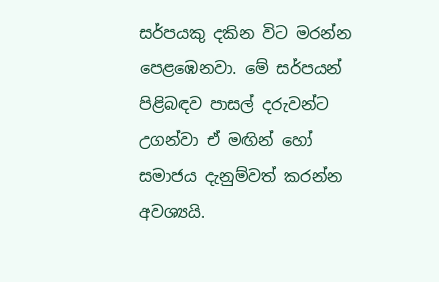සර්පයකු දකින විට මරන්න පෙළඹෙනවා. මේ සර්පයන් පිළිබඳව පාසල් දරුවන්ට උගන්වා ඒ මඟින් හෝ සමාජය දැනුම්වත් කරන්න අවශ්‍යයි.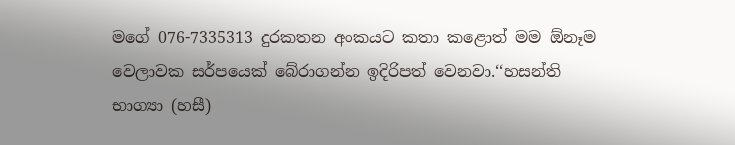මගේ 076-7335313 දුරකතන අංකයට කතා කළොත් මම ඕනෑම වෙලාවක සර්පයෙක් බේරාගන්න ඉදිරිපත් වෙනවා.‘‘හසන්ති භාග්‍යා (හසී)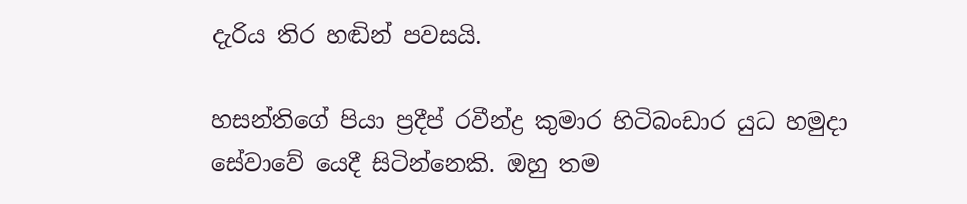දැරිය තිර හඬින් පවසයි.

හසන්තිගේ පියා ප්‍රදීප් රවීන්ද්‍ර කුමාර හිටිබංඩාර යුධ හමුදා සේවාවේ යෙදී සිටින්නෙකි. ඔහු තම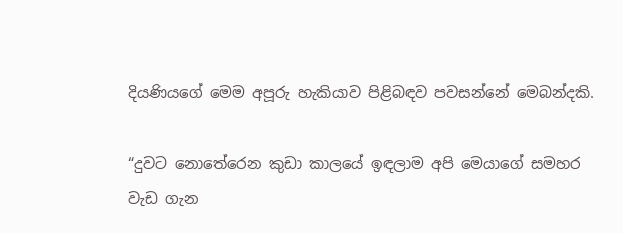දියණියගේ මෙම අපූරු හැකියාව පිළිබඳව පවසන්නේ මෙබන්දකි.

“දුවට නොතේරෙන කුඩා කාලයේ ඉඳලාම අපි මෙයාගේ සමහර වැඩ ගැන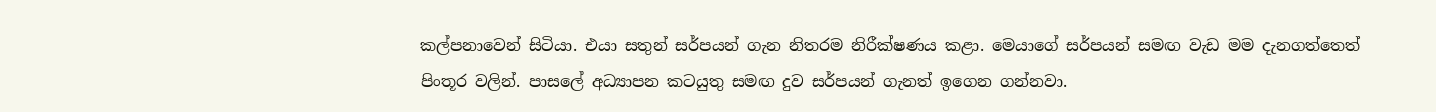කල්පනාවෙන් සිටියා. එයා සතුන් සර්පයන් ගැන නිතරම නිරීක්ෂණය කළා. මෙයාගේ සර්පයන් සමඟ වැඩ මම දැනගත්තෙත් පිංතූර වලින්. පාසලේ අධ්‍යාපන කටයුතු සමඟ දුව සර්පයන් ගැනත් ඉගෙන ගන්නවා.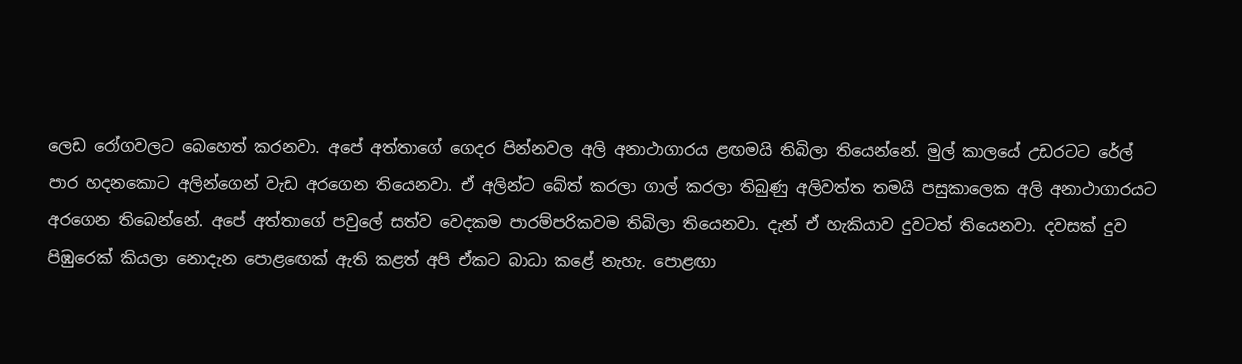ලෙඩ රෝගවලට බෙහෙත් කරනවා. අපේ අත්තාගේ ගෙදර පින්නවල අලි අනාථාගාරය ළඟමයි තිබිලා තියෙන්නේ. මුල් කාලයේ උඩරටට රේල් පාර හදනකොට අලින්ගෙන් වැඩ අරගෙන තියෙනවා. ඒ අලින්ට බේත් කරලා ගාල් කරලා තිබුණු අලිවත්ත තමයි පසුකාලෙක අලි අනාථාගාරයට අරගෙන තිබෙන්නේ. අපේ අත්තාගේ පවුලේ සත්ව වෙදකම පාරම්පරිකවම තිබිලා තියෙනවා. දැන් ඒ හැකියාව දුවටත් තියෙනවා. දවසක් දුව පිඹුරෙක් කියලා නොදැන පොළ‍ඟෙක් ඇති කළත් අපි ඒකට බාධා කළේ නැහැ. පොළඟා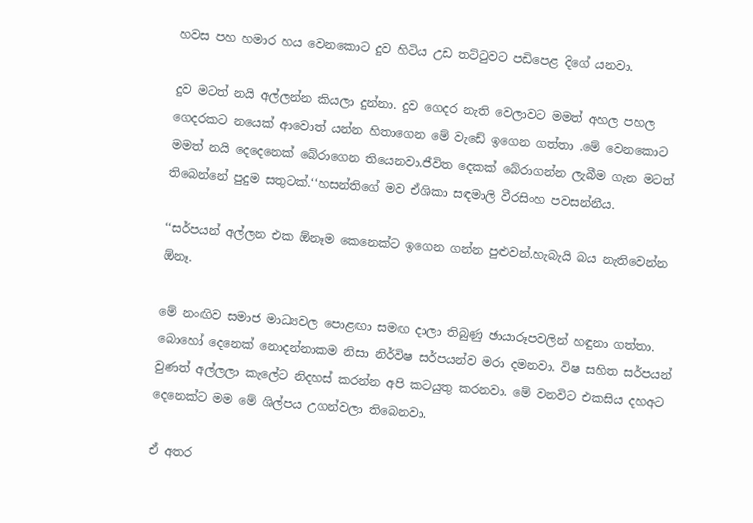හවස පහ හමාර හය වෙනකොට දුව හිටිය උඩ තට්ටුවට පඩිපෙළ දිගේ යනවා.

දුව මටත් නයි අල්ලන්න කියලා දුන්නා. දුව ගෙදර නැති වෙලාවට මමත් අහල පහල ගෙදරකට නයෙක් ආවොත් යන්න හිතාගෙන මේ වැඩේ ඉගෙන ගත්තා .මේ වෙනකොට මමත් නයි දෙදෙනෙක් බේරාගෙන තියෙනවා.ජීවිත දෙකක් බේරාගන්න ලැබීම ගැන මටත් තිබෙන්නේ පුදුම සතුටක්.‘‘හසන්තිගේ මව ඒශිකා සඳමාලි වීරසිංහ පවසන්නීය.

‘‘සර්පයන් අල්ලන එක ඕනෑම කෙනෙක්ට ඉගෙන ගන්න පුළුවන්.හැබැයි බය නැතිවෙන්න ඕනෑ.

මේ නංඟිව සමාජ මාධ්‍යවල පොළඟා සමඟ දාලා තිබුණු ඡායාරූපවලින් හඳුනා ගත්තා. බොහෝ දෙනෙක් නොදන්නාකම නිසා නිර්විෂ සර්පයන්ව මරා දමනවා. විෂ සහිත සර්පයන් වුණත් අල්ලලා කැලේට නිදහස් කරන්න අපි කටයුතු කරනවා. මේ වනවිට එකසිය දහඅට දෙනෙක්ට මම මේ ශිල්පය උගන්වලා තිබෙනවා.

ඒ අතර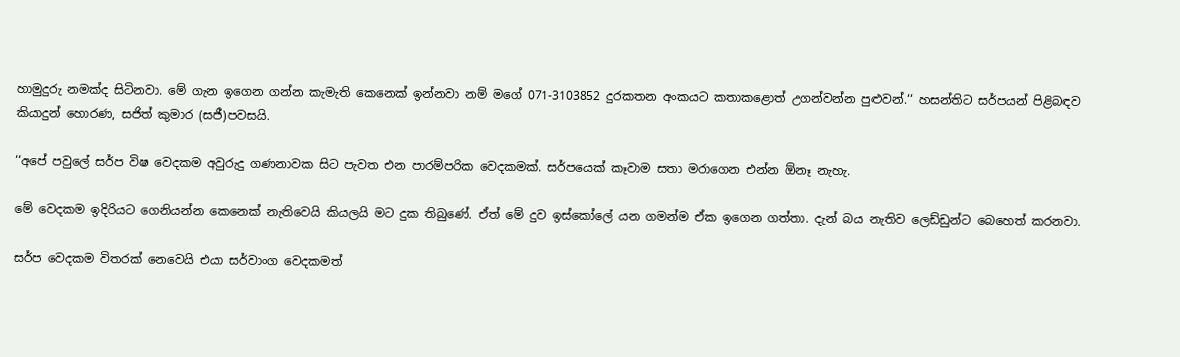හාමුදුරු නමක්ද සිටිනවා. මේ ගැන ඉගෙන ගන්න කැමැති කෙනෙක් ඉන්නවා නම් මගේ 071-3103852 දුරකතන අංකයට කතාකළොත් උගන්වන්න පුළුවන්.‘‘ හසන්තිට සර්පයන් පිළිබඳව කියාදුන් හොරණ, සජිත් කුමාර (සජී)පවසයි.

‘‘අපේ පවුලේ සර්ප විෂ වෙදකම අවුරුදු ගණනාවක සිට පැවත එන පාරම්පරික වෙදකමක්. සර්පයෙක් කෑවාම සතා මරාගෙන එන්න ඕනෑ නැහැ.

මේ වෙදකම ඉදිරියට ගෙනියන්න කෙනෙක් නැතිවෙයි කියලයි මට දුක තිබුණේ. ඒත් මේ දුව ඉස්කෝලේ යන ගමන්ම ඒක ඉගෙන ගත්තා. දැන් බය නැතිව ලෙඩ්ඩුන්ට බෙහෙත් කරනවා.

සර්ප වෙදකම විතරක් නෙවෙයි එයා සර්වාංග වෙදකමත්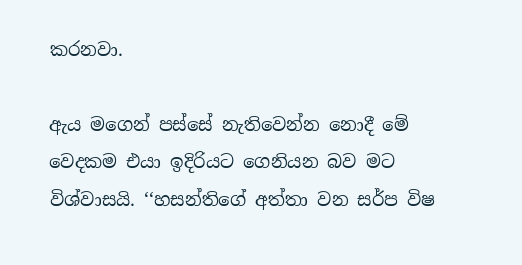කරනවා.

ඇය මගෙන් පස්සේ නැතිවෙන්න නොදී මේ වෙදකම එයා ඉදිරියට ගෙනියන බව මට විශ්වාසයි. ‘‘හසන්තිගේ අත්තා වන සර්ප විෂ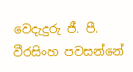වෙදැදුරු ජී. පී. වීරසිංහ පවසන්නේ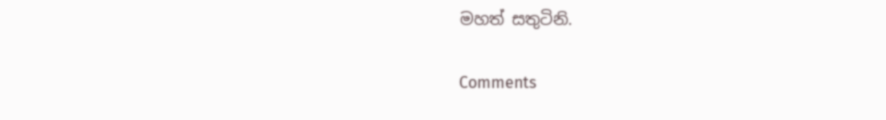මහත් සතුටිනි.

Comments